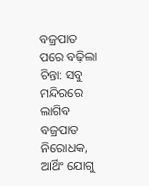ବଜ୍ରପାତ ପରେ ବଢ଼ିଲା ଚିନ୍ତା: ସବୁ ମନ୍ଦିରରେ ଲାଗିବ ବଜ୍ରପାତ ନିରୋଧକ, ଆର୍ଥିଂ ଯୋଗୁ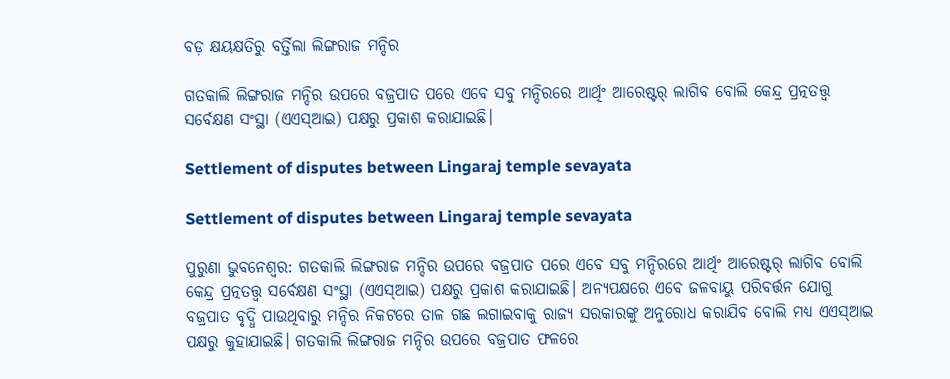ବଡ଼ କ୍ଷୟକ୍ଷତିରୁ ବର୍ତ୍ତିଲା ଲିଙ୍ଗରାଜ ମନ୍ଦିର

ଗତକାଲି ଲିଙ୍ଗରାଜ ମନ୍ଦିର ଉପରେ ବଜ୍ରପାତ ପରେ ଏବେ ସବୁ ମନ୍ଦିରରେ ଆର୍ଥିଂ ଆରେଷ୍ଟର୍‌ ଲାଗିବ ବୋଲି କେନ୍ଦ୍ର ପ୍ରତ୍ନତତ୍ତ୍ବ ସର୍ବେକ୍ଷଣ ସଂସ୍ଥା (ଏଏସ୍ଆଇ) ପକ୍ଷରୁ ପ୍ରକାଶ କରାଯାଇଛି।

Settlement of disputes between Lingaraj temple sevayata

Settlement of disputes between Lingaraj temple sevayata

ପୁରୁଣା ଭୁବନେଶ୍ୱର: ଗତକାଲି ଲିଙ୍ଗରାଜ ମନ୍ଦିର ଉପରେ ବଜ୍ରପାତ ପରେ ଏବେ ସବୁ ମନ୍ଦିରରେ ଆର୍ଥିଂ ଆରେଷ୍ଟର୍‌ ଲାଗିବ ବୋଲି କେନ୍ଦ୍ର ପ୍ରତ୍ନତତ୍ତ୍ବ ସର୍ବେକ୍ଷଣ ସଂସ୍ଥା (ଏଏସ୍ଆଇ) ପକ୍ଷରୁ ପ୍ରକାଶ କରାଯାଇଛି। ଅନ୍ୟପକ୍ଷରେ ଏବେ ଜଳବାୟୁ ପରିବର୍ତ୍ତନ ଯୋଗୁ ବଜ୍ରପାତ ବୃଦ୍ଧି ପାଉଥିବାରୁ ମନ୍ଦିର ନିକଟରେ ତାଳ ଗଛ ଲଗାଇବାକୁ ରାଜ୍ୟ ସରକାରଙ୍କୁ ଅନୁରୋଧ କରାଯିବ ବୋଲି ମଧ୍ୟ ଏଏସ୍ଆଇ ପକ୍ଷରୁ କୁହାଯାଇଛି। ଗତକାଲି ଲିଙ୍ଗରାଜ ମନ୍ଦିର ଉପରେ ବଜ୍ରପାତ ଫଳରେ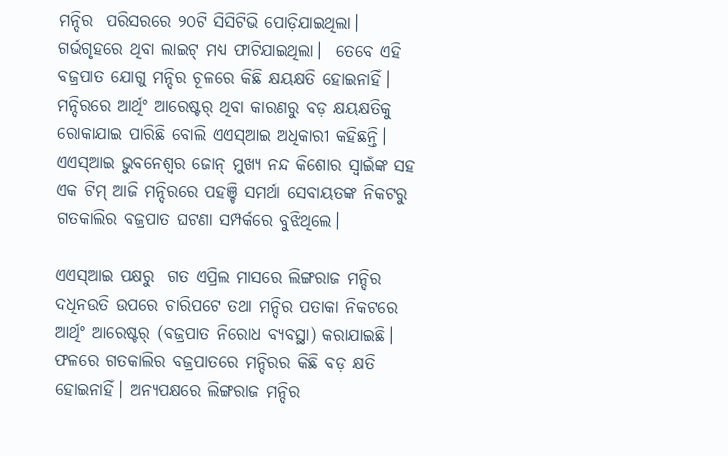ମନ୍ଦିର  ପରିସରରେ ୨୦ଟି ସିସିଟିଭି ପୋଡ଼ିଯାଇଥିଲା। ଗର୍ଭଗୃହରେ ଥିବା ଲାଇଟ୍‌ ମଧ୍ୟ ଫାଟିଯାଇଥିଲା।  ତେବେ ଏହି ବଜ୍ରପାତ ଯୋଗୁ ମନ୍ଦିର ଚୂଳରେ କିଛି କ୍ଷୟକ୍ଷତି ହୋଇନାହିଁ। ମନ୍ଦିରରେ ଆର୍ଥିଂ ଆରେଷ୍ଟର୍‌ ଥିବା କାରଣରୁ ବଡ଼ କ୍ଷୟକ୍ଷତିକୁ ରୋକାଯାଇ ପାରିଛି ବୋଲି ଏଏସ୍‌ଆଇ ଅଧିକାରୀ କହିଛନ୍ତି। ଏଏସ୍ଆଇ ଭୁବନେଶ୍ବର ଜୋନ୍‌ ମୁଖ୍ୟ ନନ୍ଦ କିଶୋର ସ୍ବାଇଁଙ୍କ ସହ ଏକ ଟିମ୍‌ ଆଜି ମନ୍ଦିରରେ ପହଞ୍ଚି ସମର୍ଥା ସେବାୟତଙ୍କ ନିକଟରୁ ଗତକାଲିର ବଜ୍ରପାତ ଘଟଣା ସମ୍ପର୍କରେ ବୁଝିଥିଲେ।

ଏଏସ୍‌ଆଇ ପକ୍ଷରୁ  ଗତ ଏପ୍ରିଲ ମାସରେ ଲିଙ୍ଗରାଜ ମନ୍ଦିର ଦଧିନଉତି ଉପରେ ଚାରିପଟେ ତଥା ମନ୍ଦିର ପତାକା ନିକଟରେ ଆର୍ଥିଂ ଆରେଷ୍ଟର୍‌ (ବଜ୍ରପାତ ନିରୋଧ ବ୍ୟବସ୍ଥା) କରାଯାଇଛି। ଫଳରେ ଗତକାଲିର ବଜ୍ରପାତରେ ମନ୍ଦିରର କିଛି ବଡ଼ କ୍ଷତି ହୋଇନାହିଁ। ଅନ୍ୟପକ୍ଷରେ ଲିଙ୍ଗରାଜ ମନ୍ଦିର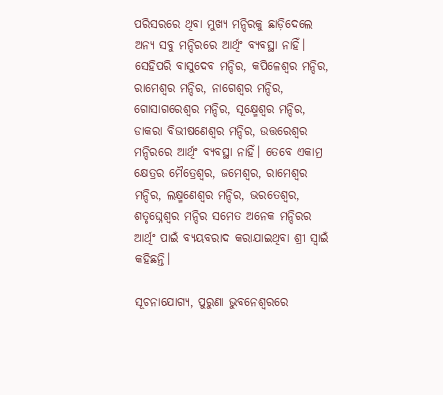ପରିସରରେ ଥିବା ମୁଖ୍ୟ ମନ୍ଦିରକୁ ଛାଡ଼ିଦେଲେ ଅନ୍ୟ ସବୁ ମନ୍ଦିରରେ ଆର୍ଥିଂ ବ୍ୟବସ୍ଥା ନାହିଁ। ସେହିପରି ବାସୁଦେବ ମନ୍ଦିର, କପିଳେଶ୍ବର ମନ୍ଦିର, ରାମେଶ୍ବର ମନ୍ଦିର, ନାଗେଶ୍ବର ମନ୍ଦିର, ଗୋସାଗରେଶ୍ବର ମନ୍ଦିର, ସୂକ୍ଷ୍ମେଶ୍ବର ମନ୍ଦିର, ଡାକରା ବିଭୀଷଣେଶ୍ବର ମନ୍ଦିର, ଉତ୍ତରେଶ୍ବର ମନ୍ଦିରରେ ଆର୍ଥିଂ ବ୍ୟବସ୍ଥା ନାହିଁ। ତେବେ ଏକାମ୍ର କ୍ଷେତ୍ରର ମୈତ୍ରେଶ୍ବର, ଜମେଶ୍ବର, ରାମେଶ୍ୱର ମନ୍ଦିର, ଲକ୍ଷ୍ମଣେଶ୍ୱର ମନ୍ଦିର, ଭରତେଶ୍ୱର, ଶତୃଘ୍ନେଶ୍ୱର ମନ୍ଦିର ସମେତ ଅନେକ ମନ୍ଦିରର ଆର୍ଥିଂ ପାଇଁ ବ୍ୟୟବରାଦ କରାଯାଇଥିବା ଶ୍ରୀ ସ୍ବାଇଁ କହିଛନ୍ତି।

ସୂଚନାଯୋଗ୍ୟ, ପୁରୁଣା ଭୁବନେଶ୍ୱରରେ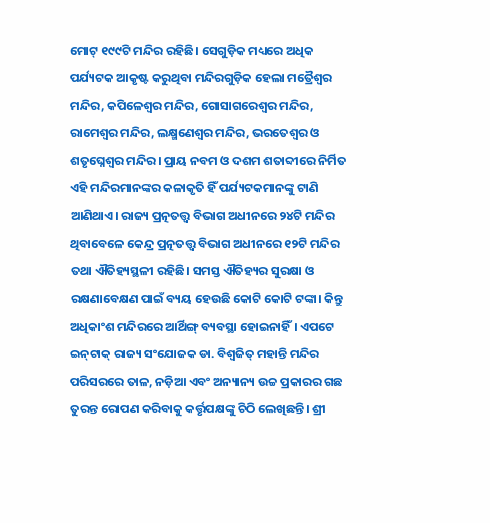ମୋଟ୍ ୧୯୯ଟି ମନ୍ଦିର ରହିଛି। ସେଗୁଡ଼ିକ ମଧ୍ୟରେ ଅଧିକ ପର୍ଯ୍ୟଟକ ଆକୃଷ୍ଟ କରୁଥିବା ମନ୍ଦିରଗୁଡ଼ିକ ହେଲା ମତ୍ରୈଶ୍ୱର ମନ୍ଦିର, କପିଳେଶ୍ୱର ମନ୍ଦିର, ଗୋସାଗରେଶ୍ୱର ମନ୍ଦିର, ରାମେଶ୍ୱର ମନ୍ଦିର, ଲକ୍ଷ୍ମଣେଶ୍ୱର ମନ୍ଦିର, ଭରତେଶ୍ୱର ଓ ଶତୃଘ୍ନେଶ୍ୱର ମନ୍ଦିର। ପ୍ରାୟ ନବମ ଓ ଦଶମ ଶତାବ୍ଦୀରେ ନିର୍ମିତ ଏହି ମନ୍ଦିରମାନଙ୍କର କଳାକୃତି ହିଁ ପର୍ଯ୍ୟଟକମାନଙ୍କୁ ଟାଣି ଆଣିଥାଏ। ରାଜ୍ୟ ପ୍ରତ୍ନତତ୍ତ୍ୱ ବିଭାଗ ଅଧୀନରେ ୨୪ଟି ମନ୍ଦିର ଥିବାବେଳେ କେନ୍ଦ୍ର ପ୍ରତ୍ନତତ୍ତ୍ୱ ବିଭାଗ ଅଧୀନରେ ୧୨ଟି ମନ୍ଦିର ତଥା ଐତିହ୍ୟସ୍ଥଳୀ ରହିଛି। ସମସ୍ତ ଐତିହ୍ୟର ସୁରକ୍ଷା ଓ ରକ୍ଷଣାବେକ୍ଷଣ ପାଇଁ ବ୍ୟୟ ହେଉଛି କୋଟି କୋଟି ଟଙ୍କା। କିନ୍ତୁ ଅଧିକାଂଶ ମନ୍ଦିରରେ ଆର୍ଥିଙ୍ଗ୍ ବ୍ୟବସ୍ଥା ହୋଇନାହିଁ। ଏପଟେ ଇନ୍‌ଟାକ୍‌ ରାଜ୍ୟ ସଂଯୋଜକ ଡା. ବିଶ୍ୱଜିତ୍‌ ମହାନ୍ତି ମନ୍ଦିର ପରିସରରେ ତାଳ, ନଡ଼ିଆ ଏବଂ ଅନ୍ୟାନ୍ୟ ଉଚ୍ଚ ପ୍ରକାରର ଗଛ ତୁରନ୍ତ ରୋପଣ କରିବାକୁ କର୍ତ୍ତୃପକ୍ଷଙ୍କୁ ଚିଠି ଲେଖିଛନ୍ତି। ଶ୍ରୀ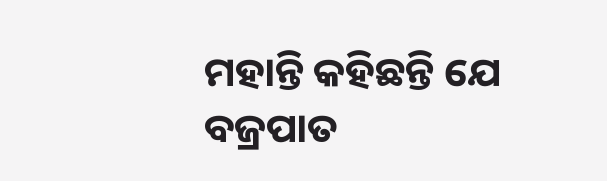ମହାନ୍ତି କହିଛନ୍ତି ଯେ ବଜ୍ରପାତ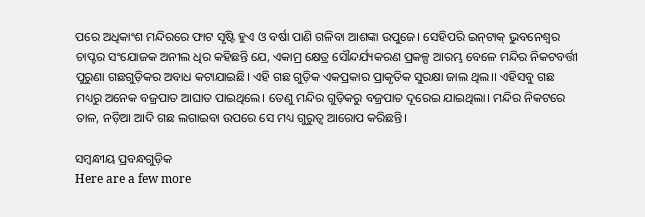ପରେ ଅଧିକାଂଶ ମନ୍ଦିରରେ ଫାଟ ସୃଷ୍ଟି ହୁଏ ଓ ବର୍ଷା ପାଣି ଗଳିବା ଆଶଙ୍କା ଉପୁଜେ। ସେହିପରି ଇନ୍‌ଟାକ୍‌ ଭୁବନେଶ୍ବର ଚାପ୍ଟର ସଂଯୋଜକ ଅନୀଲ ଧିର କହିଛନ୍ତି ଯେ, ଏକାମ୍ର କ୍ଷେତ୍ର ସୌନ୍ଦର୍ଯ୍ୟକରଣ ପ୍ରକଳ୍ପ ଆରମ୍ଭ ବେଳେ ମନ୍ଦିର ନିକଟବର୍ତ୍ତୀ ପୁରୁଣା ଗଛଗୁଡ଼ିକର ଅବାଧ କଟାଯାଇଛି। ଏହି ଗଛ ଗୁଡ଼ିକ ଏକପ୍ରକାର ପ୍ରାକୃତିକ ସୁରକ୍ଷା ଜାଲ ଥିଲ।। ଏହିସବୁ ଗଛ ମଧ୍ୟରୁ ଅନେକ ବଜ୍ରପାତ ଆଘାତ ପାଇଥିଲେ। ତେଣୁ ମନ୍ଦିର ଗୁଡ଼ିକରୁ ବଜ୍ରପାତ ଦୂରେଇ ଯାଇଥିଲା। ମନ୍ଦିର ନିକଟରେ ତାଳ, ନଡ଼ିଆ ଆଦି ଗଛ ଲଗାଇବା ଉପରେ ସେ ମଧ୍ୟ ଗୁରୁତ୍ବ ଆରୋପ କରିଛନ୍ତି।

ସମ୍ବନ୍ଧୀୟ ପ୍ରବନ୍ଧଗୁଡ଼ିକ
Here are a few more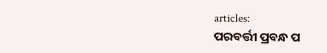articles:
ପରବର୍ତ୍ତୀ ପ୍ରବନ୍ଧ ପ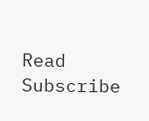Read
Subscribe